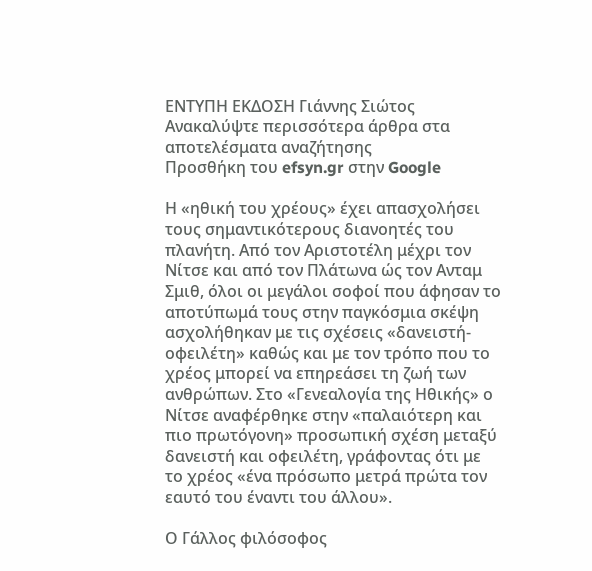ΕΝΤΥΠΗ ΕΚΔΟΣΗ Γιάννης Σιώτος
Ανακαλύψτε περισσότερα άρθρα στα αποτελέσματα αναζήτησης
Προσθήκη του efsyn.gr στην Google

Η «ηθική του χρέους» έχει απασχολήσει τους σημαντικότερους διανοητές του πλανήτη. Από τον Αριστοτέλη μέχρι τον Νίτσε και από τον Πλάτωνα ώς τον Ανταμ Σμιθ, όλοι οι μεγάλοι σοφοί που άφησαν το αποτύπωμά τους στην παγκόσμια σκέψη ασχολήθηκαν με τις σχέσεις «δανειστή-οφειλέτη» καθώς και με τον τρόπο που το χρέος μπορεί να επηρεάσει τη ζωή των ανθρώπων. Στο «Γενεαλογία της Ηθικής» ο Νίτσε αναφέρθηκε στην «παλαιότερη και πιο πρωτόγονη» προσωπική σχέση μεταξύ δανειστή και οφειλέτη, γράφοντας ότι με το χρέος «ένα πρόσωπο μετρά πρώτα τον εαυτό του έναντι του άλλου».

Ο Γάλλος φιλόσοφος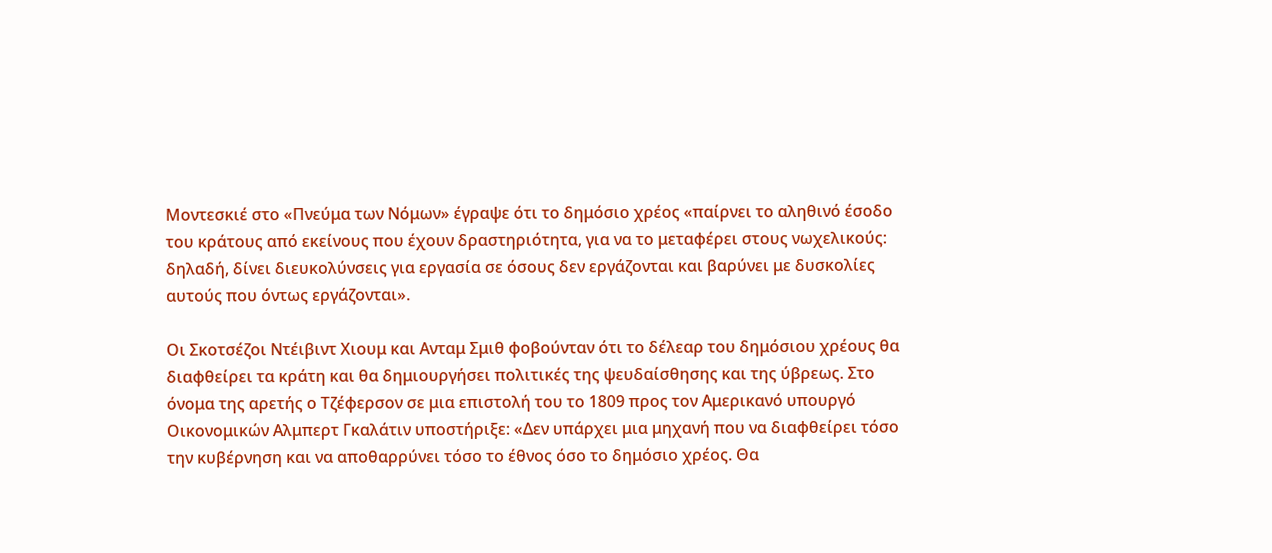Μοντεσκιέ στο «Πνεύμα των Νόμων» έγραψε ότι το δημόσιο χρέος «παίρνει το αληθινό έσοδο του κράτους από εκείνους που έχουν δραστηριότητα, για να το μεταφέρει στους νωχελικούς: δηλαδή, δίνει διευκολύνσεις για εργασία σε όσους δεν εργάζονται και βαρύνει με δυσκολίες αυτούς που όντως εργάζονται».

Οι Σκοτσέζοι Ντέιβιντ Χιουμ και Ανταμ Σμιθ φοβούνταν ότι το δέλεαρ του δημόσιου χρέους θα διαφθείρει τα κράτη και θα δημιουργήσει πολιτικές της ψευδαίσθησης και της ύβρεως. Στο όνομα της αρετής ο Τζέφερσον σε μια επιστολή του το 1809 προς τον Αμερικανό υπουργό Οικονομικών Αλμπερτ Γκαλάτιν υποστήριξε: «Δεν υπάρχει μια μηχανή που να διαφθείρει τόσο την κυβέρνηση και να αποθαρρύνει τόσο το έθνος όσο το δημόσιο χρέος. Θα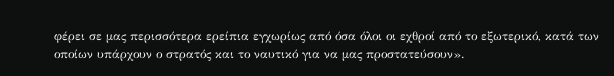φέρει σε μας περισσότερα ερείπια εγχωρίως από όσα όλοι οι εχθροί από το εξωτερικό, κατά των οποίων υπάρχουν ο στρατός και το ναυτικό για να μας προστατεύσουν».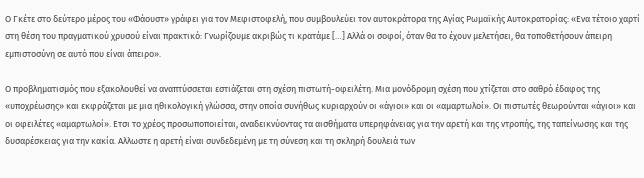Ο Γκέτε στο δεύτερο μέρος του «Φάουστ» γράφει για τον Μεφιστοφελή, που συμβουλεύει τον αυτοκράτορα της Αγίας Ρωμαϊκής Αυτοκρατορίας: «Ενα τέτοιο χαρτί στη θέση του πραγματικού χρυσού είναι πρακτικό: Γνωρίζουμε ακριβώς τι κρατάμε […] Αλλά οι σοφοί, όταν θα το έχουν μελετήσει, θα τοποθετήσουν άπειρη εμπιστοσύνη σε αυτό που είναι άπειρο».

Ο προβληματισμός που εξακολουθεί να αναπτύσσεται εστιάζεται στη σχέση πιστωτή-οφειλέτη. Μια μονόδρομη σχέση που χτίζεται στο σαθρό έδαφος της «υποχρέωσης» και εκφράζεται με μια ηθικολογική γλώσσα, στην οποία συνήθως κυριαρχούν οι «άγιοι» και οι «αμαρτωλοί». Οι πιστωτές θεωρούνται «άγιοι» και οι οφειλέτες «αμαρτωλοί». Ετσι το χρέος προσωποποιείται, αναδεικνύοντας τα αισθήματα υπερηφάνειας για την αρετή και της ντροπής, της ταπείνωσης και της δυσαρέσκειας για την κακία. Αλλωστε η αρετή είναι συνδεδεμένη με τη σύνεση και τη σκληρή δουλειά των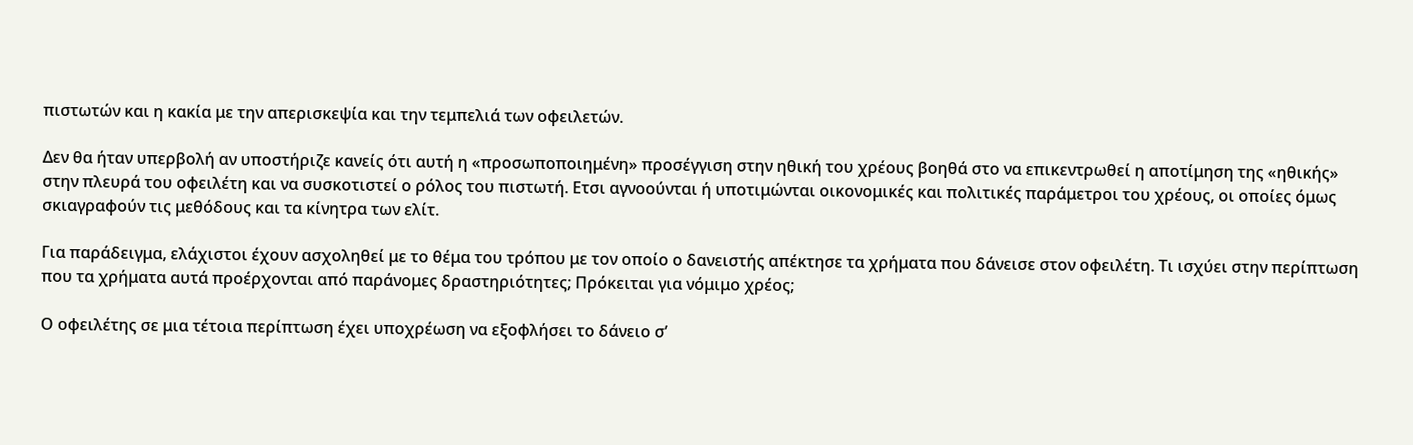πιστωτών και η κακία με την απερισκεψία και την τεμπελιά των οφειλετών.

Δεν θα ήταν υπερβολή αν υποστήριζε κανείς ότι αυτή η «προσωποποιημένη» προσέγγιση στην ηθική του χρέους βοηθά στο να επικεντρωθεί η αποτίμηση της «ηθικής» στην πλευρά του οφειλέτη και να συσκοτιστεί ο ρόλος του πιστωτή. Ετσι αγνοούνται ή υποτιμώνται οικονομικές και πολιτικές παράμετροι του χρέους, οι οποίες όμως σκιαγραφούν τις μεθόδους και τα κίνητρα των ελίτ.

Για παράδειγμα, ελάχιστοι έχουν ασχοληθεί με το θέμα του τρόπου με τον οποίο ο δανειστής απέκτησε τα χρήματα που δάνεισε στον οφειλέτη. Τι ισχύει στην περίπτωση που τα χρήματα αυτά προέρχονται από παράνομες δραστηριότητες; Πρόκειται για νόμιμο χρέος;

Ο οφειλέτης σε μια τέτοια περίπτωση έχει υποχρέωση να εξοφλήσει το δάνειο σ’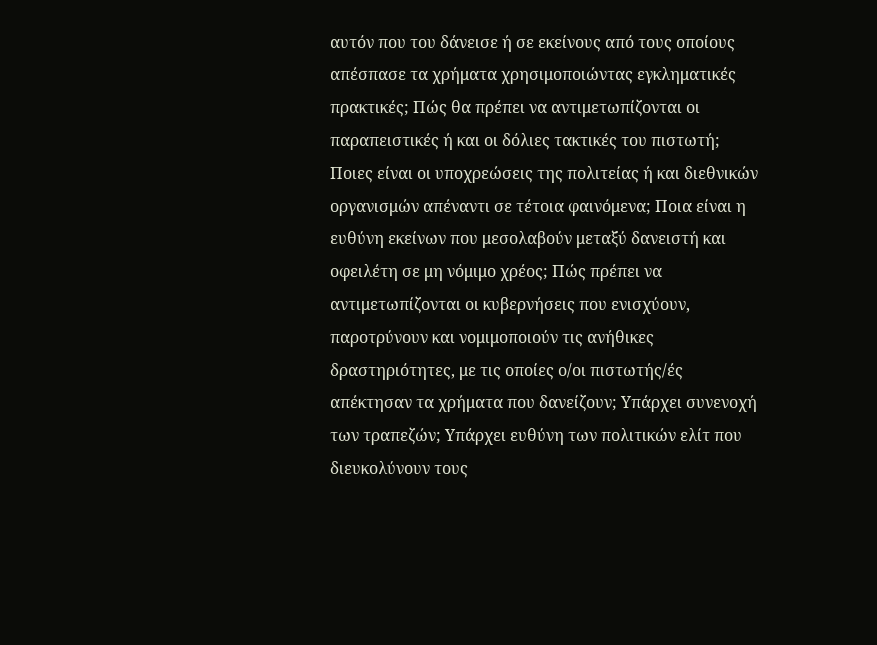αυτόν που του δάνεισε ή σε εκείνους από τους οποίους απέσπασε τα χρήματα χρησιμοποιώντας εγκληματικές πρακτικές; Πώς θα πρέπει να αντιμετωπίζονται οι παραπειστικές ή και οι δόλιες τακτικές του πιστωτή; Ποιες είναι οι υποχρεώσεις της πολιτείας ή και διεθνικών οργανισμών απέναντι σε τέτοια φαινόμενα; Ποια είναι η ευθύνη εκείνων που μεσολαβούν μεταξύ δανειστή και οφειλέτη σε μη νόμιμο χρέος; Πώς πρέπει να αντιμετωπίζονται οι κυβερνήσεις που ενισχύουν, παροτρύνουν και νομιμοποιούν τις ανήθικες δραστηριότητες, με τις οποίες ο/οι πιστωτής/ές απέκτησαν τα χρήματα που δανείζουν; Υπάρχει συνενοχή των τραπεζών; Υπάρχει ευθύνη των πολιτικών ελίτ που διευκολύνουν τους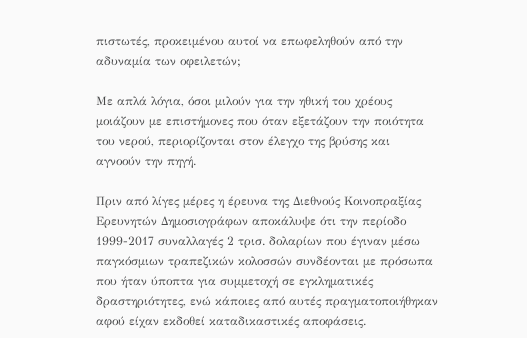πιστωτές, προκειμένου αυτοί να επωφεληθούν από την αδυναμία των οφειλετών;

Με απλά λόγια, όσοι μιλούν για την ηθική του χρέους μοιάζουν με επιστήμονες που όταν εξετάζουν την ποιότητα του νερού, περιορίζονται στον έλεγχο της βρύσης και αγνοούν την πηγή.

Πριν από λίγες μέρες η έρευνα της Διεθνούς Κοινοπραξίας Ερευνητών Δημοσιογράφων αποκάλυψε ότι την περίοδο 1999-2017 συναλλαγές 2 τρισ. δολαρίων που έγιναν μέσω παγκόσμιων τραπεζικών κολοσσών συνδέονται με πρόσωπα που ήταν ύποπτα για συμμετοχή σε εγκληματικές δραστηριότητες, ενώ κάποιες από αυτές πραγματοποιήθηκαν αφού είχαν εκδοθεί καταδικαστικές αποφάσεις.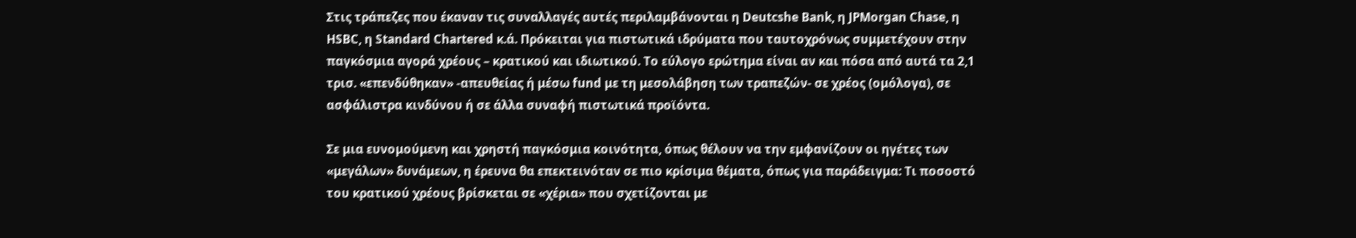Στις τράπεζες που έκαναν τις συναλλαγές αυτές περιλαμβάνονται η Deutcshe Bank, η JPMorgan Chase, η HSBC, η Standard Chartered κ.ά. Πρόκειται για πιστωτικά ιδρύματα που ταυτοχρόνως συμμετέχουν στην παγκόσμια αγορά χρέους – κρατικού και ιδιωτικού. Το εύλογο ερώτημα είναι αν και πόσα από αυτά τα 2,1 τρισ. «επενδύθηκαν» -απευθείας ή μέσω fund με τη μεσολάβηση των τραπεζών- σε χρέος (ομόλογα), σε ασφάλιστρα κινδύνου ή σε άλλα συναφή πιστωτικά προϊόντα.

Σε μια ευνομούμενη και χρηστή παγκόσμια κοινότητα, όπως θέλουν να την εμφανίζουν οι ηγέτες των «μεγάλων» δυνάμεων, η έρευνα θα επεκτεινόταν σε πιο κρίσιμα θέματα, όπως για παράδειγμα: Τι ποσοστό του κρατικού χρέους βρίσκεται σε «χέρια» που σχετίζονται με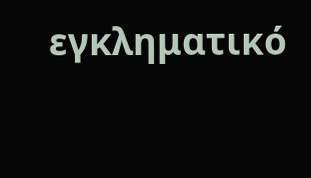εγκληματικό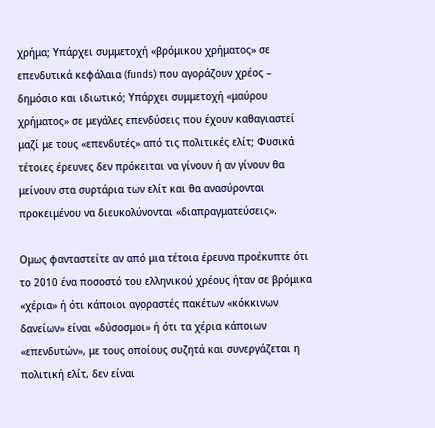χρήμα; Υπάρχει συμμετοχή «βρόμικου χρήματος» σε επενδυτικά κεφάλαια (funds) που αγοράζουν χρέος – δημόσιο και ιδιωτικό; Υπάρχει συμμετοχή «μαύρου χρήματος» σε μεγάλες επενδύσεις που έχουν καθαγιαστεί μαζί με τους «επενδυτές» από τις πολιτικές ελίτ; Φυσικά τέτοιες έρευνες δεν πρόκειται να γίνουν ή αν γίνουν θα μείνουν στα συρτάρια των ελίτ και θα ανασύρονται προκειμένου να διευκολύνονται «διαπραγματεύσεις».

Ομως φανταστείτε αν από μια τέτοια έρευνα προέκυπτε ότι το 2010 ένα ποσοστό του ελληνικού χρέους ήταν σε βρόμικα «χέρια» ή ότι κάποιοι αγοραστές πακέτων «κόκκινων δανείων» είναι «δύσοσμοι» ή ότι τα χέρια κάποιων «επενδυτών», με τους οποίους συζητά και συνεργάζεται η πολιτική ελίτ, δεν είναι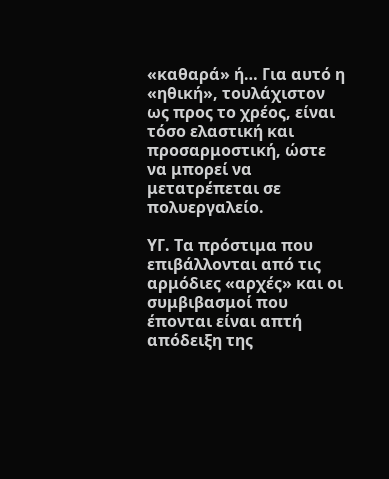«καθαρά» ή… Για αυτό η «ηθική», τουλάχιστον ως προς το χρέος, είναι τόσο ελαστική και προσαρμοστική, ώστε να μπορεί να μετατρέπεται σε πολυεργαλείο.

ΥΓ. Τα πρόστιμα που επιβάλλονται από τις αρμόδιες «αρχές» και οι συμβιβασμοί που έπονται είναι απτή απόδειξη της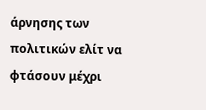άρνησης των πολιτικών ελίτ να φτάσουν μέχρι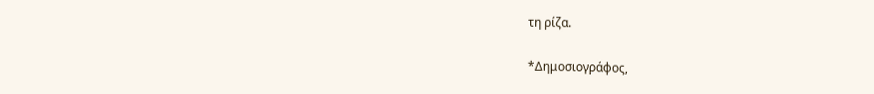τη ρίζα.

*Δημοσιογράφος,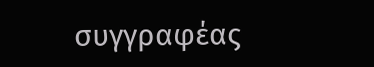συγγραφέας